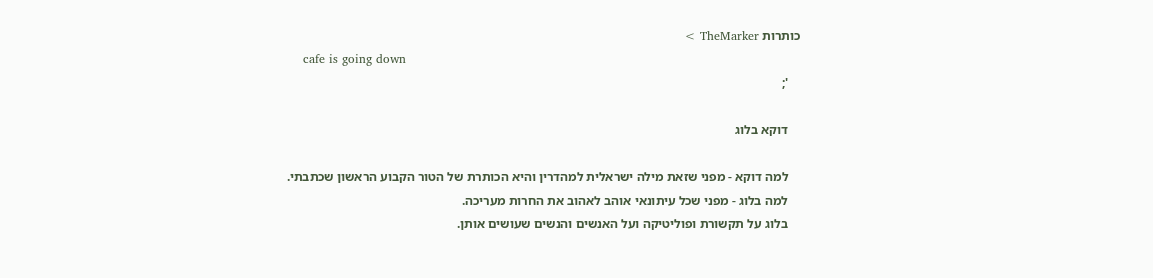כותרות TheMarker >
    cafe is going down
    ';

    דוקא בלוג

    למה דוקא - מפני שזאת מילה ישראלית למהדרין והיא הכותרת של הטור הקבוע הראשון שכתבתי.
    למה בלוג - מפני שכל עיתונאי אוהב לאהוב את החרות מעריכה.
    בלוג על תקשורת ופוליטיקה ועל האנשים והנשים שעושים אותן.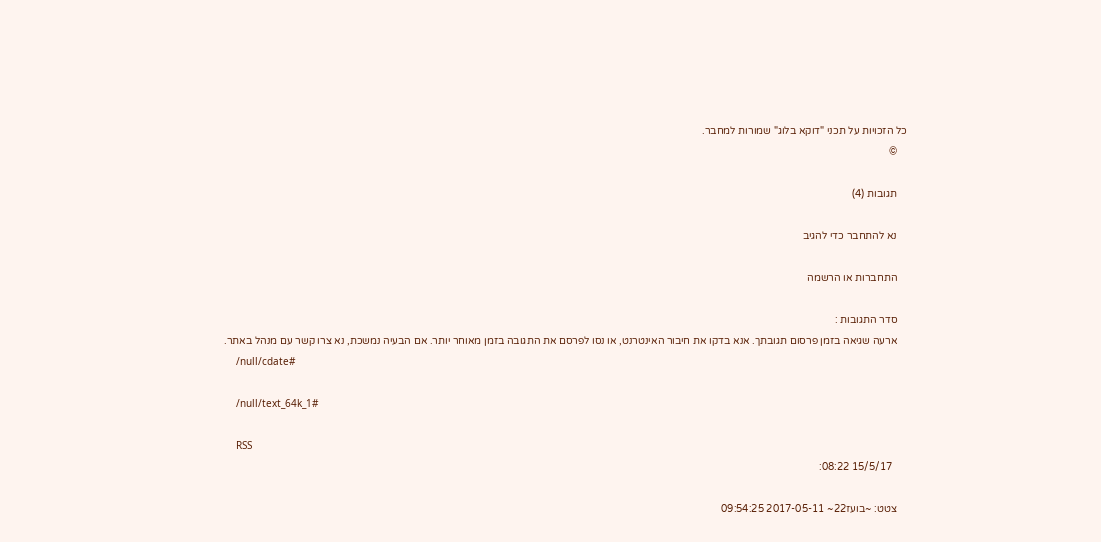כל הזכויות על תכני "דוקא בלוג" שמורות למחבר.
    ©

    תגובות (4)

    נא להתחבר כדי להגיב

    התחברות או הרשמה

    סדר התגובות :
    ארעה שגיאה בזמן פרסום תגובתך. אנא בדקו את חיבור האינטרנט, או נסו לפרסם את התגובה בזמן מאוחר יותר. אם הבעיה נמשכת, נא צרו קשר עם מנהל באתר.
    /null/cdate#

    /null/text_64k_1#

    RSS
      15/5/17 08:22:

    צטט: ~בועז22~ 2017-05-11 09:54:25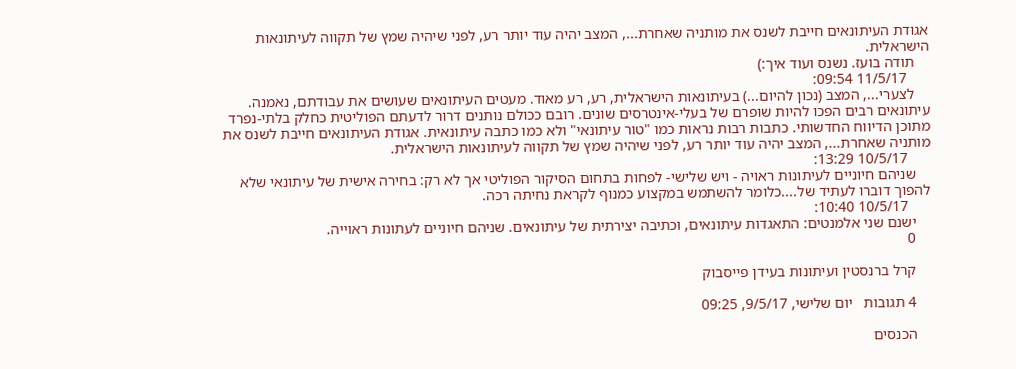אגודת העיתונאים חייבת לשנס את מותניה שאחרת..., המצב יהיה עוד יותר רע, לפני שיהיה שמץ של תקווה לעיתונאות הישראלית.
    תודה בועז. נשנס ועוד איך:)
      11/5/17 09:54:
    לצערי..., המצב (נכון להיום...) בעיתונאות הישראלית, רע, רע מאוד. מעטים העיתונאים שעושים את עבודתם, נאמנה. עיתונאים רבים הפכו להיות שופרם של בעלי-אינטרסים שונים. רובם ככולם נותנים דרור לדעתם הפוליטית כחלק בלתי-נפרד מתוכן הדיווח החדשותי. כתבות רבות נראות כמו "טור עיתונאי" ולא כמו כתבה עיתונאית. אגודת העיתונאים חייבת לשנס את מותניה שאחרת..., המצב יהיה עוד יותר רע, לפני שיהיה שמץ של תקווה לעיתונאות הישראלית.
      10/5/17 13:29:
    שניהם חיוניים לעיתונות ראויה - ויש שלישי- לפחות בתחום הסיקור הפוליטי אך לא רק: בחירה אישית של עיתונאי שלא להפוך דוברו לעתיד של....כלומר להשתמש במקצוע כמנוף לקראת נחיתה רכה.
      10/5/17 10:40:
    ישנם שני אלמנטים: התאגדות עיתונאים, וכתיבה יצירתית של עיתונאים. שניהם חיוניים לעתונות ראוייה.
    0

    קרל ברנסטין ועיתונות בעידן פייסבוק

    4 תגובות   יום שלישי, 9/5/17, 09:25

    הכנסים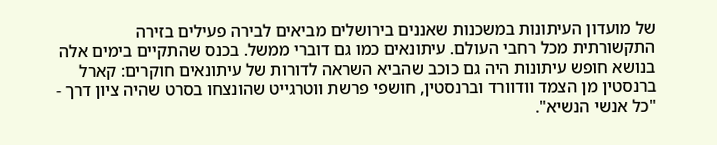של מועדון העיתונות במשכנות שאננים בירושלים מביאים לבירה פעילים בזירה התקשורתית מכל רחבי העולם. עיתונאים כמו גם דוברי ממשל. בכנס שהתקיים בימים אלה בנושא חופש עיתונות היה גם כוכב שהביא השראה לדורות של עיתונאים חוקרים: קארל ברנסטין מן הצמד וודוורד וברנסטין, חושפי פרשת ווטרגייט שהונצחו בסרט שהיה ציון דרך - "כל אנשי הנשיא".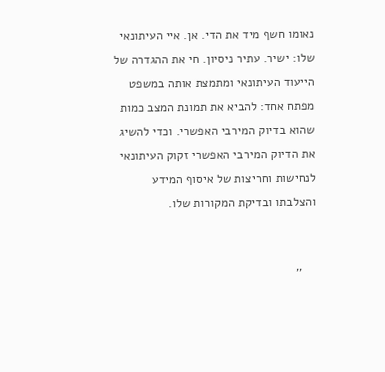נאומו חשף מיד את הדי. אן. איי העיתונאי שלו: ישיר. עתיר ניסיון. חי את ההגדרה של הייעוד העיתונאי ומתמצת אותה במשפט מפתח אחד: להביא את תמונת המצב כמות שהוא בדיוק המירבי האפשרי. וכדי להשיג את הדיוק המירבי האפשרי זקוק העיתונאי לנחישות וחריצות של איסוף המידע והצלבתו ובדיקת המקורות שלו.


    ''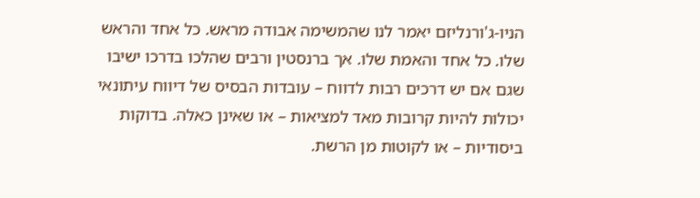הניו-ג'ורנליזם יאמר לנו שהמשימה אבודה מראש. כל אחד והראש שלו. כל אחד והאמת שלו. אך ברנסטין ורבים שהלכו בדרכו ישיבו שגם אם יש דרכים רבות לדווח – עובדות הבסיס של דיווח עיתונאי יכולות להיות קרובות מאד למציאות – או שאינן כאלה. בדוקות ביסודיות – או לקוטות מן הרשת.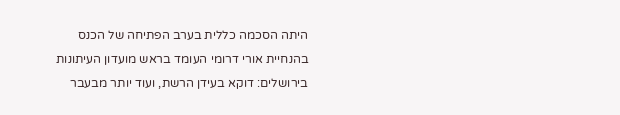היתה הסכמה כללית בערב הפתיחה של הכנס בהנחיית אורי דרומי העומד בראש מועדון העיתונות בירושלים: דוקא בעידן הרשת, ועוד יותר מבעבר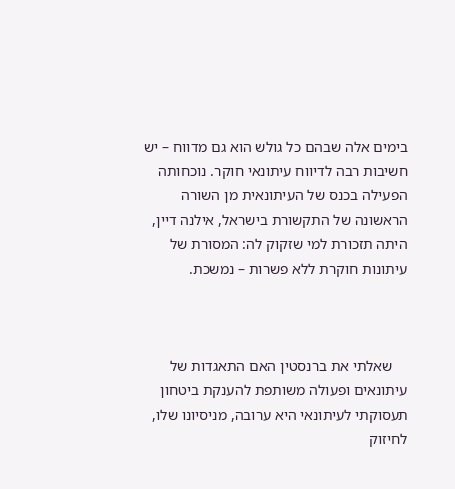בימים אלה שבהם כל גולש הוא גם מדווח – יש חשיבות רבה לדיווח עיתונאי חוקר. נוכחותה הפעילה בכנס של העיתונאית מן השורה הראשונה של התקשורת בישראל, אילנה דיין, היתה תזכורת למי שזקוק לה: המסורת של עיתונות חוקרת ללא פשרות – נמשכת.



    שאלתי את ברנסטין האם התאגדות של עיתונאים ופעולה משותפת להענקת ביטחון תעסוקתי לעיתונאי היא ערובה, מניסיונו שלו, לחיזוק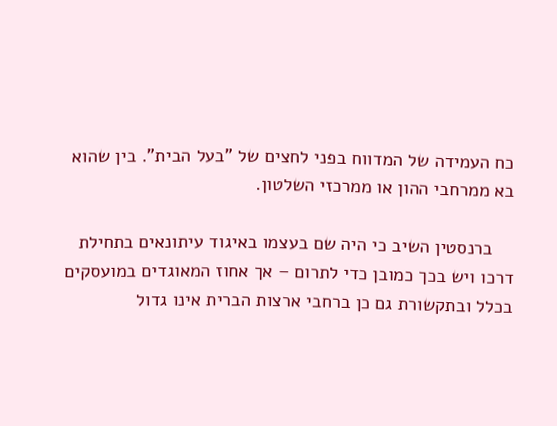כח העמידה של המדווח בפני לחצים של "בעל הבית". בין שהוא בא ממרחבי ההון או ממרכזי השלטון.

    ברנסטין השיב כי היה שם בעצמו באיגוד עיתונאים בתחילת דרכו ויש בכך כמובן כדי לתרום – אך אחוז המאוגדים במועסקים בכלל ובתקשורת גם כן ברחבי ארצות הברית אינו גדול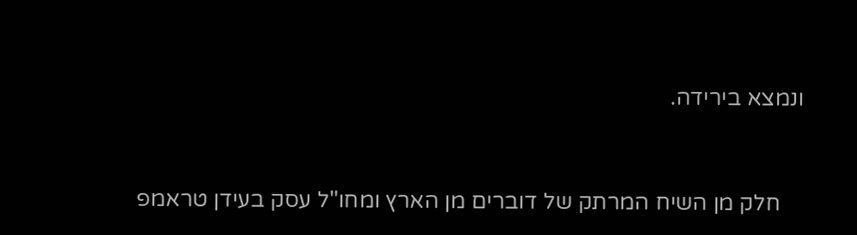ונמצא בירידה.



    חלק מן השיח המרתק של דוברים מן הארץ ומחו"ל עסק בעידן טראמפ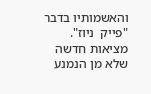והאשמותיו בדבר "פייק  ניוז". מציאות חדשה שלא מן הנמנע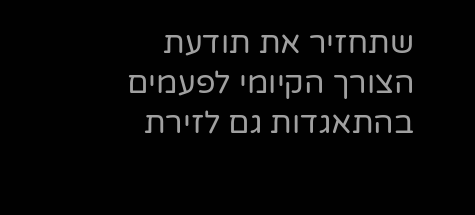שתחזיר את תודעת הצורך הקיומי לפעמים בהתאגדות גם לזירת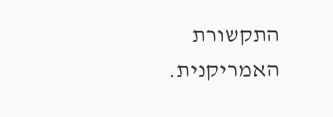התקשורת האמריקנית.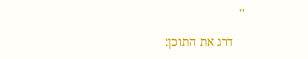''

    דרג את התוכן: